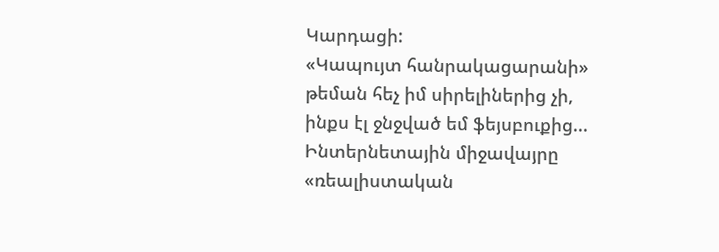Կարդացի:
«Կապույտ հանրակացարանի» թեման հեչ իմ սիրելիներից չի, ինքս էլ ջնջված եմ ֆեյսբուքից...
Ինտերնետային միջավայրը «ռեալիստական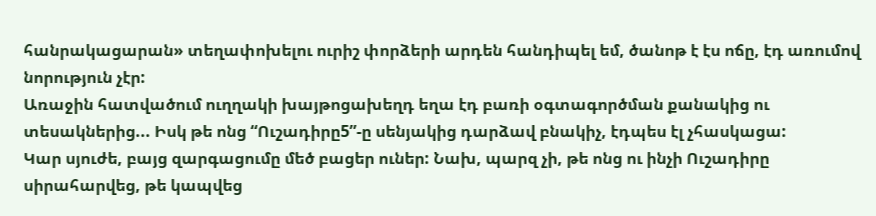հանրակացարան» տեղափոխելու ուրիշ փորձերի արդեն հանդիպել եմ, ծանոթ է էս ոճը, էդ առումով նորություն չէր:
Առաջին հատվածում ուղղակի խայթոցախեղդ եղա էդ բառի օգտագործման քանակից ու տեսակներից... Իսկ թե ոնց “Ուշադիրը5”-ը սենյակից դարձավ բնակիչ, էդպես էլ չհասկացա:
Կար սյուժե, բայց զարգացումը մեծ բացեր ուներ: Նախ, պարզ չի, թե ոնց ու ինչի Ուշադիրը սիրահարվեց, թե կապվեց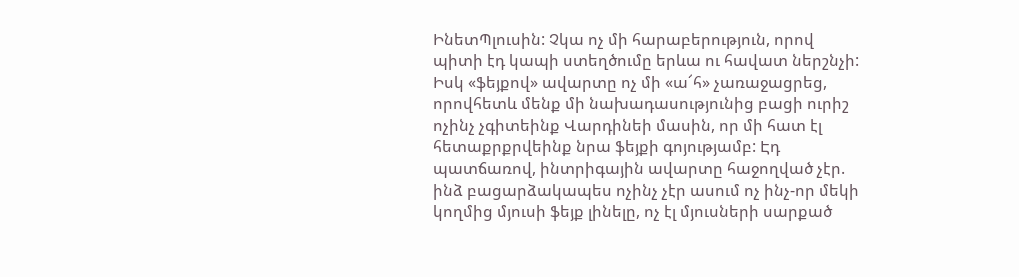ԻնետՊլուսին: Չկա ոչ մի հարաբերություն, որով պիտի էդ կապի ստեղծումը երևա ու հավատ ներշնչի:
Իսկ «ֆեյքով» ավարտը ոչ մի «ա՜հ» չառաջացրեց, որովհետև մենք մի նախադասությունից բացի ուրիշ ոչինչ չգիտեինք Վարդինեի մասին, որ մի հատ էլ հետաքրքրվեինք նրա ֆեյքի գոյությամբ: Էդ պատճառով, ինտրիգային ավարտը հաջողված չէր. ինձ բացարձակապես ոչինչ չէր ասում ոչ ինչ-որ մեկի կողմից մյուսի ֆեյք լինելը, ոչ էլ մյուսների սարքած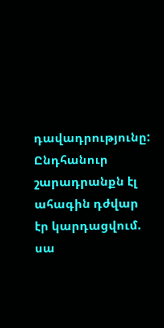դավադրությունը:
Ընդհանուր շարադրանքն էլ ահագին դժվար էր կարդացվում. սա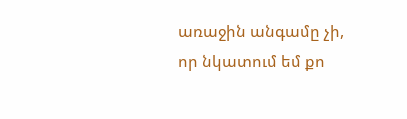առաջին անգամը չի, որ նկատում եմ քո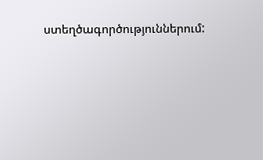ստեղծագործություններում: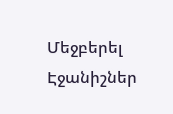Մեջբերել
Էջանիշներ